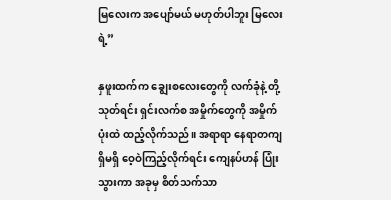မြလေးက အပျော်မယ် မဟုတ်ပါဘူး မြလေးရဲ့”

နှဖူးထက်က ချွေးစလေးတွေကို လက်ခုံနဲ့ တို့သုတ်ရင်း ရှင်းလက်စ အမှိုက်တွေကို အမှိုက်ပုံးထဲ ထည့်လိုက်သည်။ အရာရာ နေရာတကျရှိမရှိ ဝေ့ဝဲကြည့်လိုက်ရင်း ကျေနပ်ဟန် ပြုံးသွားကာ အခုမှ စိတ်သက်သာ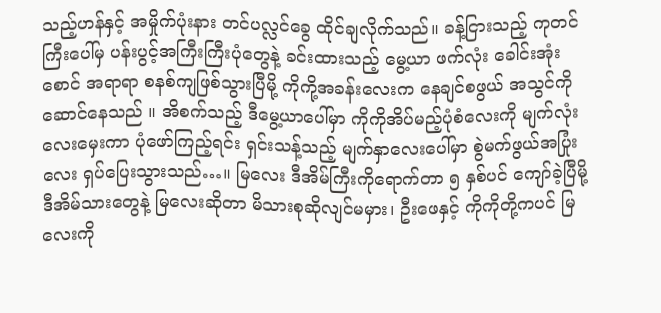သည့်ဟန်နှင့် အမှိုက်ပုံးနား တင်ပလ္လင်ခွေ ထိုင်ချလိုက်သည်။ ခန့်ငြားသည့် ကုတင်ကြီးပေါ်မှ ပန်းပွင့်အကြီးကြီးပုံတွေနဲ့ ခင်းထားသည့် မွေ့ယာ ဖက်လုံး ခေါင်းအုံး စောင် အရာရာ စနစ်ကျဖြစ်သွားပြီမို့ ကိုကို့အခန်းလေးက နေချင်စဖွယ် အသွင်ကို ဆောင်နေသည် ။ အိစက်သည့် ဒီမွေ့ယာပေါ်မှာ ကိုကိုအိပ်မည့်ပုံစံလေးကို မျက်လုံးလေးမှေးကာ ပုံဖော်ကြည့်ရင်း ရှင်းသန့်သည့် မျက်နှာလေးပေါ်မှာ စွဲမက်ဖွယ်အပြုံးလေး ရှပ်ပြေးသွားသည်…။ မြလေး ဒီအိမ်ကြီးကိုရောက်တာ ၅ နှစ်ပင် ကျော်ခဲ့ပြီမို့ ဒီအိမ်သားတွေနဲ့ မြလေးဆိုတာ မိသားစုဆိုလျင်မမှား၊ ဦးဖေနှင့် ကိုကိုတို့ကပင် မြလေးကို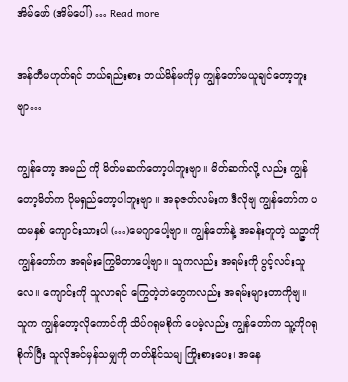အိမ်ဖော် (အိမ်ပေါ်) … Read more

အန်တီမဟုတ်ရင် ဘယ်ရည်းစား ဘယ်မိန်မကိုမှ ကျွန်တော်မယူချင်တော့ဘူးဗျာ…

ကျွန်တော့ အမည် ကို မိတ်မဆက်တော့ပါဘူးဗျာ။ မိတ်ဆက်လို့ လည်း ကျွန်တော့မိတ်က ပိုမရှည်တော့ပါဘူးဗျာ ။ အခုဇတ်လမ်းက ဒီလိုဗျ ကျွန်တော်က ပထမနှစ် ကျောင်းသားပါ (…)မေဂျာပေါ့ဗျာ။ ကျွန်တော်နဲ့ အခန်းတူတဲ့ သဉ္ဇာကို ကျွန်တော်က အရမ်းကြွေမိတာပေါ့ဗျာ။ သူကလည်း အရမ်းကို ပွင့်လင်းသူလေ။ ကျောင်းကို သူလာရင် ကြွေတဲ့ဘဲတွေကလည်း အရမ်းများတာကိုဗျ။ သူက ကျွန်တော့လိုကောင်ကို သိပ်ဂရုမစိုက် ပေမဲ့လည်း ကျွန်တော်က သူ့ကိုဂရုစိုက်ပြီး သူလိုအင်မှန်သမျှကို တတ်နိုင်သမျ ကြိုးစားပေး၊ အနေ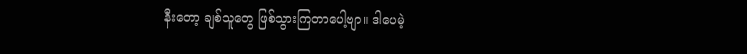နီးတော့ ချစ်သူတွေ ဖြစ်သွားကြတာပေါ့ဗျာ။ ဒါပေမဲ့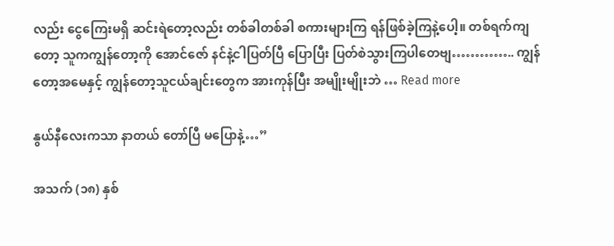လည်း ငွေကြေးမရှိ ဆင်းရဲတော့လည်း တစ်ခါတစ်ခါ စကားများကြ ရန်ဖြစ်ခဲ့ကြနဲ့ပေါ့။ တစ်ရက်ကျတော့ သူကကျွန်တော့ကို အောင်ဇော် နင်နဲ့ငါပြတ်ပြီ ပြောပြီး ပြတ်စဲသွားကြပါတေဗျ………….. ကျွန်တော့အမေနှင့် ကျွန်တော့သူငယ်ချင်းတွေက အားကုန်ပြီး အမျိုးမျိုးဘဲ … Read more

နွယ်နီလေးကသာ နာတယ် တော်ပြီ မပြောနဲ့…”

အသက် (၁၈) နှစ်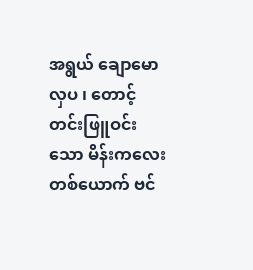အရွယ် ချောမောလှပ ၊ တောင့်တင်းဖြူဝင်းသော မိန်းကလေး တစ်ယောက် ဗင်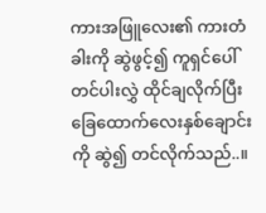ကားအဖြူလေး၏ ကားတံခါးကို ဆွဲဖွင့်၍ ကူရှင်ပေါ် တင်ပါးလွှဲ ထိုင်ချလိုက်ပြီး ခြေထောက်လေးနှစ်ချောင်းကို ဆွဲ၍ တင်လိုက်သည်..။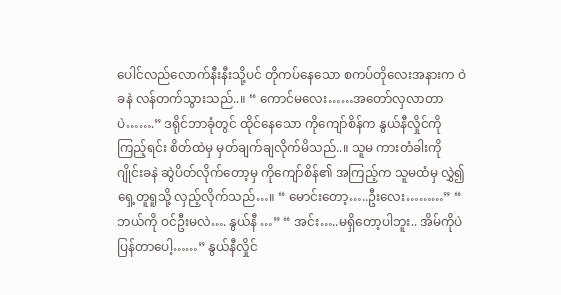ပေါင်လည်လောက်နီးနီးသို့ပင် တိုကပ်နေသော စကပ်တိုလေးအနားက ဝဲခနဲ လန်တက်သွားသည်..။ “ ကောင်မလေး……အတော်လှလာတာပဲ…….” ဒရိုင်ဘာခုံတွင် ထိုင်နေသော ကိုကျော်စိန်က နွယ်နီလှိုင်ကို ကြည့်ရင်း စိတ်ထဲမှ မှတ်ချက်ချလိုက်မိသည်..။ သူမ ကားတံခါးကို ဂျိုင်းခနဲ ဆွဲပိတ်လိုက်တော့မှ ကိုကျော်စိန်၏ အကြည့်က သူမထံမှ လွှဲ၍ ရှေ့တူရူသို့ လှည့်လိုက်သည်…။ “ မောင်းတော့…..ဦးလေး………” “ ဘယ်ကို ဝင်ဦးမလဲ…. နွယ်နီ …” “ အင်း…..မရှိတော့ပါဘူး.. အိမ်ကိုပဲ ပြန်တာပေါ့……” နွယ်နီလှိုင်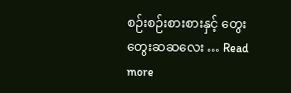စဉ်းစဉ်းစားစားနှင့် တွေးတွေးဆဆလေး … Read more